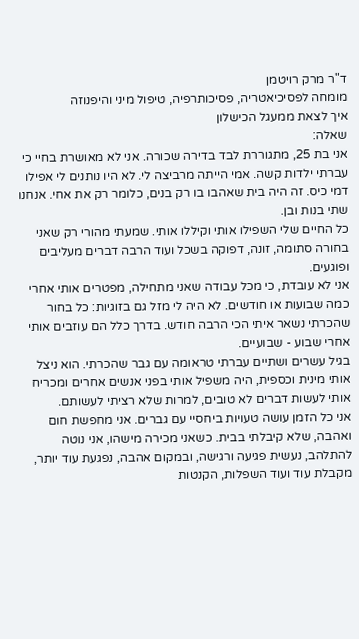ד"ר מרק רויטמן
מומחה לפסיכיאטריה, פסיכותרפיה, טיפול מיני והיפנוזה
איך לצאת ממעגל הכישלון
שאלה:
אני בת 25, מתגוררת לבד בדירה שכורה. אני לא מאושרת בחיי כי עברתי ילדות קשה. אמי הייתה מרביצה לי. לא היו נותנים לי אפילו דמי כיס. זה היה בית שאהבו בו רק בנים, כלומר רק את אחי. אנחנו שתי בנות ובן.
כל החיים שלי השפילו אותי וקיללו אותי. שמעתי מהורי רק שאני בחורה סתומה, זונה, דפוקה בשכל ועוד הרבה דברים מעליבים ופוגעים.
אני לא עובדת, כי מכל עבודה שאני מתחילה, מפטרים אותי אחרי כמה שבועות או חודשים. לא היה לי מזל גם בזוגיות: כל בחור שהכרתי נשאר איתי הכי הרבה חודש. בדרך כלל הם עוזבים אותי אחרי שבוע - שבועיים.
בגיל עשרים ושתיים עברתי טראומה עם גבר שהכרתי. הוא ניצל אותי מינית וכספית, היה משפיל אותי בפני אנשים אחרים ומכריח אותי לעשות דברים לא טובים, למרות שלא רציתי לעשותם.
אני כל הזמן עושה טעויות ביחסיי עם גברים. אני מחפשת חום ואהבה, שלא קיבלתי בבית. כשאני מכירה מישהו, אני נוטה להתלהב, נעשית פגיעה ורגישה, ובמקום אהבה, נפגעת עוד יותר, מקבלת עוד ועוד השפלות, הקנטות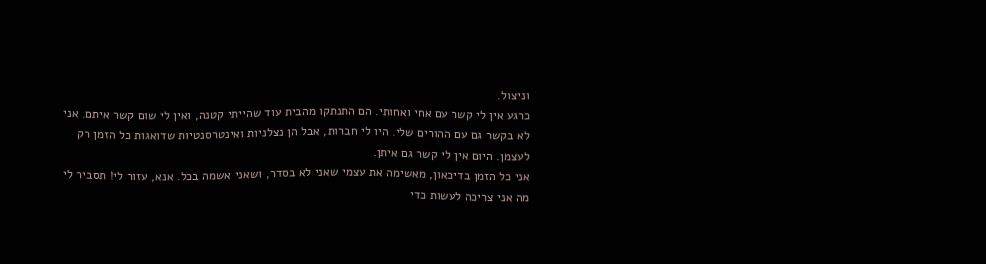וניצול.
כרגע אין לי קשר עם אחי ואחותי. הם התנתקו מהבית עוד שהייתי קטנה, ואין לי שום קשר איתם. אני לא בקשר גם עם ההורים שלי. היו לי חברות, אבל הן נצלניות ואינטרסנטיות שדואגות כל הזמן רק לעצמן. היום אין לי קשר גם איתן.
אני כל הזמן בדיכאון, מאשימה את עצמי שאני לא בסדר, ושאני אשמה בכל. אנא, עזור לי! תסביר לי מה אני צריכה לעשות כדי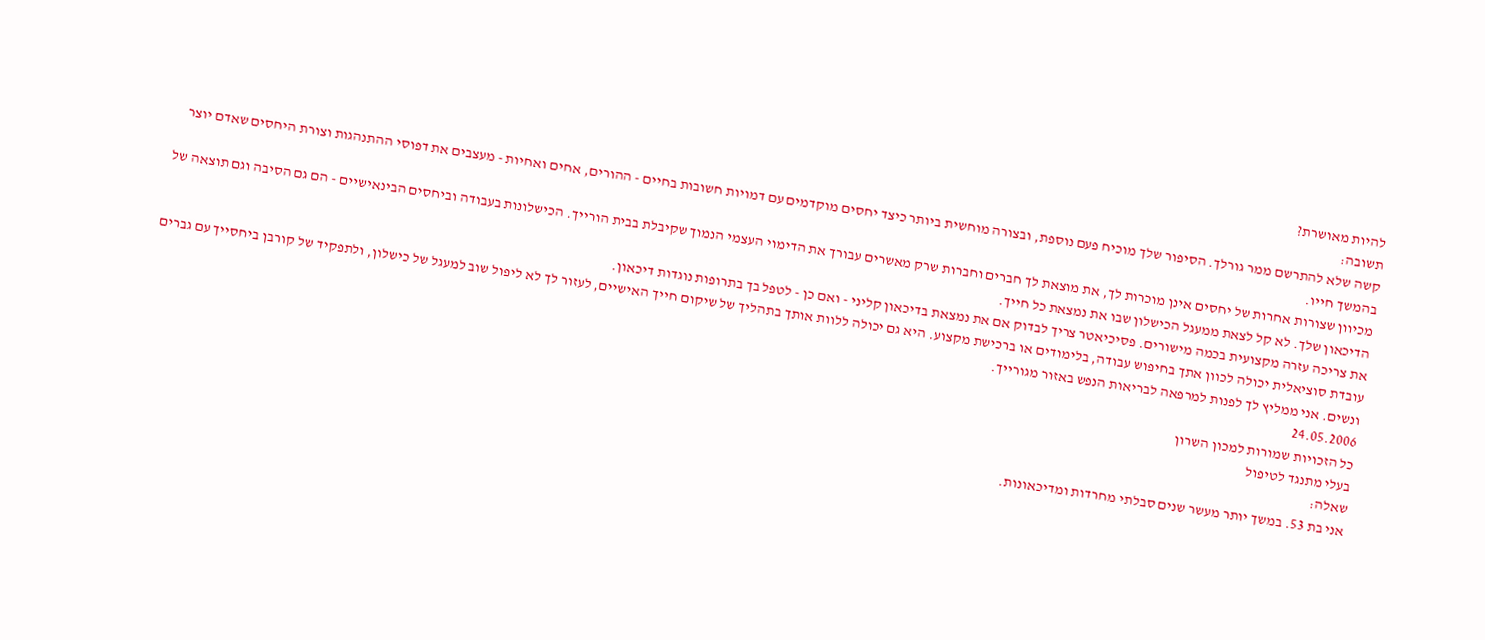להיות מאושרת?
תשובה:
קשה שלא להתרשם ממר גורלך. הסיפור שלך מוכיח פעם נוספת, ובצורה מוחשית ביותר כיצד יחסים מוקדמים עם דמויות חשובות בחיים - ההורים, אחים ואחיות - מעצבים את דפוסי ההתנהגות וצורת היחסים שאדם יוצר בהמשך חייו.
מכיוון שצורות אחרות של יחסים אינן מוכרות לך, את מוצאת לך חברים וחברות שרק מאשרים עבורך את הדימוי העצמי הנמוך שקיבלת בבית הורייך. הכישלונות בעבודה וביחסים הבינאישיים - הם גם הסיבה וגם תוצאה של הדיכאון שלך. לא קל לצאת ממעגל הכישלון שבו את נמצאת כל חייך.
את צריכה עזרה מקצועית בכמה מישורים. פסיכיאטר צריך לבדוק אם את נמצאת בדיכאון קליני - ואם כן - לטפל בך בתרופות נוגדות דיכאון.
עובדת סוציאלית יכולה לכוון אתך בחיפוש עבודה, בלימודים או ברכישת מקצוע. היא גם יכולה ללוות אותך בתהליך של שיקום חייך האישיים, לעזור לך לא ליפול שוב למעגל של כישלון, ולתפקיד של קורבן ביחסייך עם גברים ונשים. אני ממליץ לך לפנות למרפאה לבריאות הנפש באזור מגורייך.
24.05.2006
כל הזכויות שמורות למכון השרון
בעלי מתנגד לטיפול
שאלה:
אני בת 53. במשך יותר מעשר שנים סבלתי מחרדות ומדיכאונות.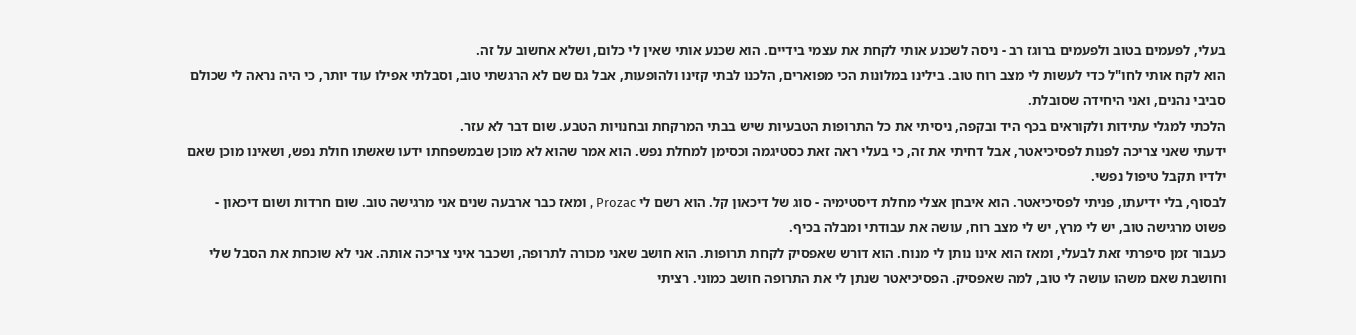בעלי, לפעמים בטוב ולפעמים ברוגז רב - ניסה לשכנע אותי לקחת את עצמי בידיים. הוא שכנע אותי שאין לי כלום, ושלא אחשוב על זה.
הוא לקח אותי לחו"ל כדי לעשות לי מצב רוח טוב. בילינו במלונות הכי מפוארים, הלכנו לבתי קזינו ולהופעות, אבל גם שם לא הרגשתי טוב, וסבלתי אפילו עוד יותר, כי היה נראה לי שכולם סביבי נהנים, ואני היחידה שסובלת.
הלכתי למגלי עתידות ולקוראים בכף היד ובקפה, ניסיתי את כל התרופות הטבעיות שיש בבתי המרקחת ובחנויות הטבע. שום דבר לא עזר.
ידעתי שאני צריכה לפנות לפסיכיאטר, אבל דחיתי את זה, כי בעלי ראה זאת כסטיגמה וכסימן למחלת נפש. הוא אמר שהוא לא מוכן שבמשפחתו ידעו שאשתו חולת נפש, ושאינו מוכן שאם ילדיו תקבל טיפול נפשי.
לבסוף, בלי ידיעתו, פניתי לפסיכיאטר. הוא איבחן אצלי מחלת דיסטימיה - סוג של דיכאון קל. הוא רשם לי Prozac , ומאז כבר ארבעה שנים אני מרגישה טוב. שום חרדות ושום דיכאון - פשוט מרגישה טוב, יש לי מרץ, יש לי מצב רוח, עושה את עבודתי ומבלה בכיף.
כעבור זמן סיפרתי זאת לבעלי, ומאז הוא אינו נותן לי מנוח. הוא דורש שאפסיק לקחת תרופות. הוא חושב שאני מכורה לתרופה, ושכבר איני צריכה אותה. אני לא שוכחת את הסבל שלי וחושבת שאם משהו עושה לי טוב, למה שאפסיק. הפסיכיאטר שנתן לי את התרופה חושב כמוני. רציתי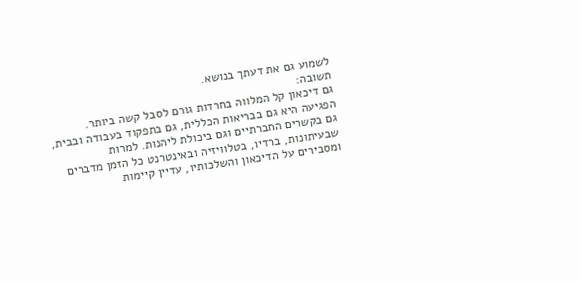לשמוע גם את דעתך בנושא.
תשובה:
גם דיכאון קל המלווה בחרדות גורם לסבל קשה ביותר. הפגיעה היא גם בבריאות הכללית, גם בתפקוד בעבודה ובבית, גם בקשרים החברתיים וגם ביכולת ליהנות. למרות שבעיתונות, ברדיו, בטלוויזיה ובאינטרנט כל הזמן מדברים ומסבירים על הדיכאון והשלכותיו, עדיין קיימות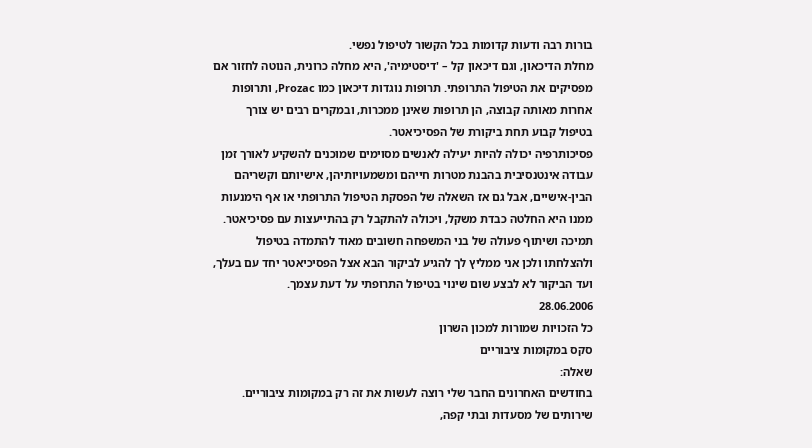בורות רבה ודעות קדומות בכל הקשור לטיפול נפשי.
מחלת הדיכאון, וגם דיכאון קל – 'דיסטימיה', היא מחלה כרונית, הנוטה לחזור אם מפסיקים את הטיפול התרופתי. תרופות נוגדות דיכאון כמו Prozac, ותרופות אחרות מאותה קבוצה, הן תרופות שאינן ממכרות, ובמקרים רבים יש צורך בטיפול קבוע תחת ביקורת של הפסיכיאטר.
פסיכותרפיה יכולה להיות יעילה לאנשים מסוימים שמוכנים להשקיע לאורך זמן עבודה אינטנסיבית בהבנת מטרות חייהם ומשמעויותיהן, אישיותם וקשריהם הבין-אישיים, אבל גם אז השאלה של הפסקת הטיפול התרופתי או אף הימנעות ממנו היא החלטה כבדת משקל, ויכולה להתקבל רק בהתייעצות עם פסיכיאטר.
תמיכה ושיתוף פעולה של בני המשפחה חשובים מאוד להתמדה בטיפול ולהצלחתו ולכן אני ממליץ לך להגיע לביקור הבא אצל הפסיכיאטר יחד עם בעלך, ועד הביקור לא לבצע שום שינוי בטיפול התרופתי על דעת עצמך.
28.06.2006
כל הזכויות שמורות למכון השרון
סקס במקומות ציבוריים
שאלה:
בחודשים האחרונים החבר שלי רוצה לעשות את זה רק במקומות ציבוריים. שירותים של מסעדות ובתי קפה,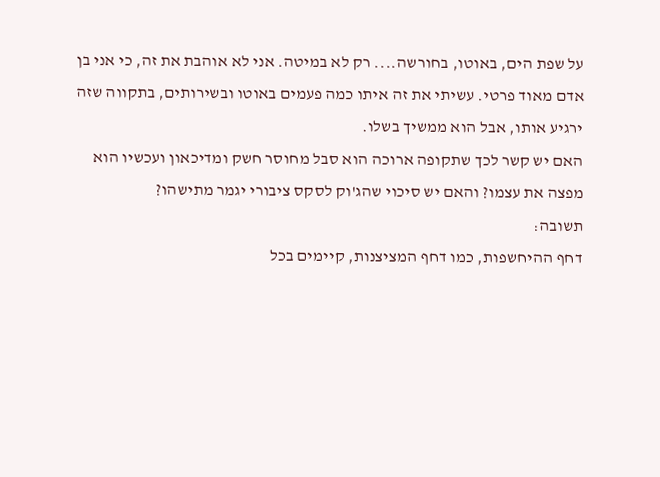על שפת הים, באוטו, בחורשה.... רק לא במיטה. אני לא אוהבת את זה, כי אני בן אדם מאוד פרטי. עשיתי את זה איתו כמה פעמים באוטו ובשירותים, בתקווה שזה ירגיע אותו, אבל הוא ממשיך בשלו.
האם יש קשר לכך שתקופה ארוכה הוא סבל מחוסר חשק ומדיכאון ועכשיו הוא מפצה את עצמו? והאם יש סיכוי שהג'וק לסקס ציבורי יגמר מתישהו?
תשובה:
דחף ההיחשפות, כמו דחף המציצנות, קיימים בכל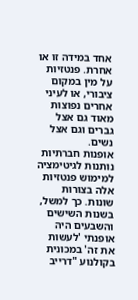אחד במידה זו או אחרת. פנטזיות על מין במקום ציבורי, או לעיני אחרים נפוצות מאוד גם אצל גברים וגם אצל נשים.
אופנות חברתיות נותנות לגיטימציה למימוש פנטזיות אלה בצורות שונות. כך למשל, בשנות השישים והשבעים היה אופנתי 'לעשות את זה' במכונית בקולנוע "דרייב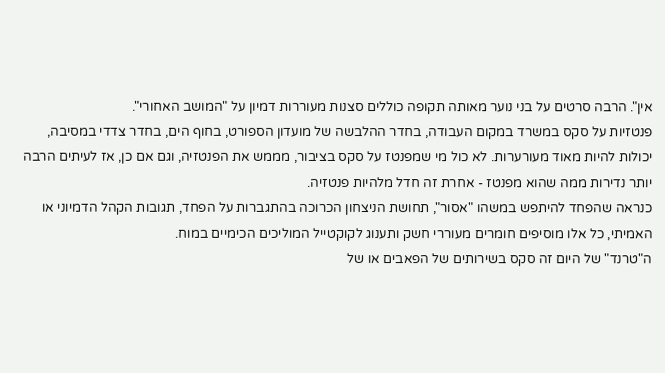אין". הרבה סרטים על בני נוער מאותה תקופה כוללים סצנות מעוררות דמיון על "המושב האחורי".
פנטזיות על סקס במשרד במקום העבודה, בחדר ההלבשה של מועדון הספורט, בחוף הים, בחדר צדדי במסיבה, יכולות להיות מאוד מעורערות. לא כול מי שמפנטז על סקס בציבור, מממש את הפנטזיה, וגם אם כן, אז לעיתים הרבה יותר נדירות ממה שהוא מפנטז - אחרת זה חדל מלהיות פנטזיה.
כנראה שהפחד להיתפש במשהו "אסור", תחושת הניצחון הכרוכה בהתגברות על הפחד, תגובות הקהל הדמיוני או האמיתי, כל אלו מוסיפים חומרים מעוררי חשק ותענוג לקוקטייל המוליכים הכימיים במוח.
ה"טרנד" של היום זה סקס בשירותים של הפאבים או של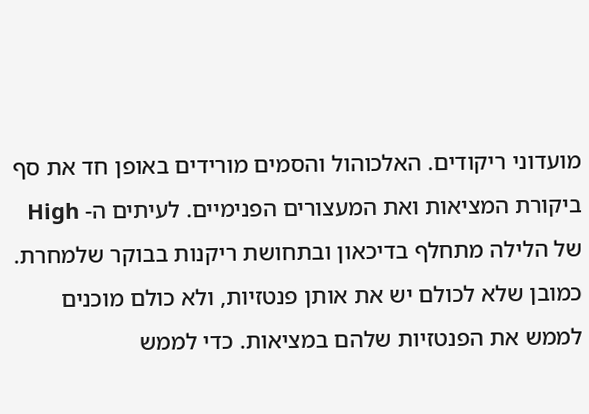מועדוני ריקודים. האלכוהול והסמים מורידים באופן חד את סף ביקורת המציאות ואת המעצורים הפנימיים. לעיתים ה- High של הלילה מתחלף בדיכאון ובתחושת ריקנות בבוקר שלמחרת.
כמובן שלא לכולם יש את אותן פנטזיות, ולא כולם מוכנים לממש את הפנטזיות שלהם במציאות. כדי לממש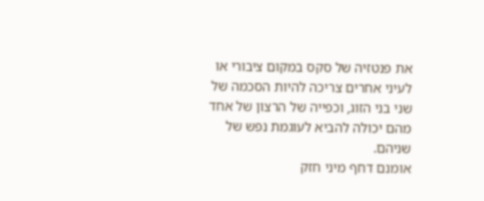את פנטזיה של סקס במקום ציבורי או לעיני אחרים צריכה להיות הסכמה של שני בני הזוג, וכפייה של הרצון של אחד מהם יכולה להביא לעוגמת נפש של שניהם.
אומנם דחף מיני חזק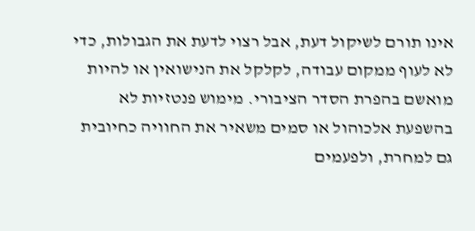אינו תורם לשיקול דעת, אבל רצוי לדעת את הגבולות, כדי לא לעוף ממקום עבודה, לקלקל את הנישואין או להיות מואשם בהפרת הסדר הציבורי. מימוש פנטזיות לא בהשפעת אלכוהול או סמים משאיר את החוויה כחיובית גם למחרת, ולפעמים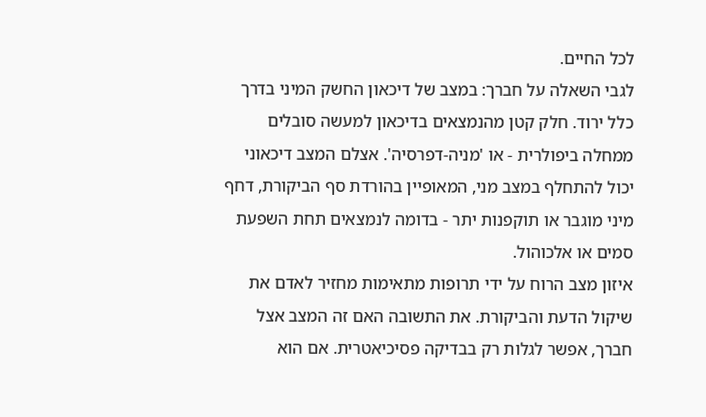לכל החיים.
לגבי השאלה על חברך: במצב של דיכאון החשק המיני בדרך כלל ירוד. חלק קטן מהנמצאים בדיכאון למעשה סובלים ממחלה ביפולרית - או 'מניה-דפרסיה'. אצלם המצב דיכאוני יכול להתחלף במצב מני, המאופיין בהורדת סף הביקורת, דחף מיני מוגבר או תוקפנות יתר - בדומה לנמצאים תחת השפעת סמים או אלכוהול.
איזון מצב הרוח על ידי תרופות מתאימות מחזיר לאדם את שיקול הדעת והביקורת. את התשובה האם זה המצב אצל חברך, אפשר לגלות רק בבדיקה פסיכיאטרית. אם הוא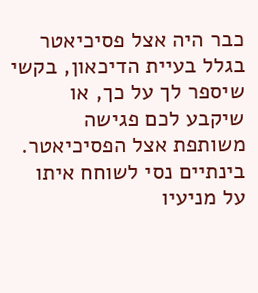כבר היה אצל פסיכיאטר בגלל בעיית הדיכאון, בקשי שיספר לך על כך, או שיקבע לכם פגישה משותפת אצל הפסיכיאטר.
בינתיים נסי לשוחח איתו על מניעיו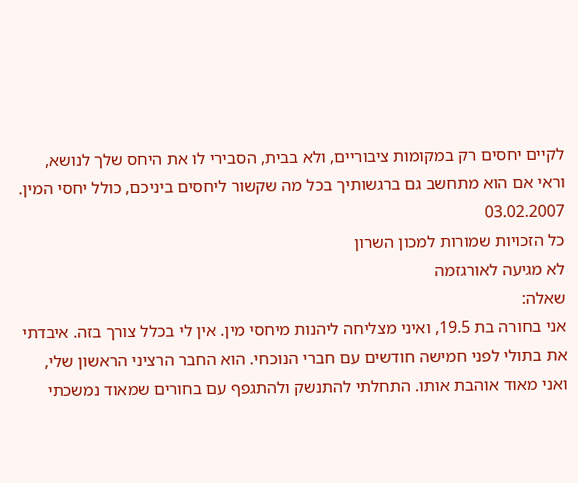לקיים יחסים רק במקומות ציבוריים, ולא בבית, הסבירי לו את היחס שלך לנושא, וראי אם הוא מתחשב גם ברגשותיך בכל מה שקשור ליחסים ביניכם, כולל יחסי המין.
03.02.2007
כל הזכויות שמורות למכון השרון
לא מגיעה לאורגזמה
שאלה:
אני בחורה בת 19.5, ואיני מצליחה ליהנות מיחסי מין. אין לי בכלל צורך בזה. איבדתי את בתולי לפני חמישה חודשים עם חברי הנוכחי. הוא החבר הרציני הראשון שלי, ואני מאוד אוהבת אותו. התחלתי להתנשק ולהתגפף עם בחורים שמאוד נמשכתי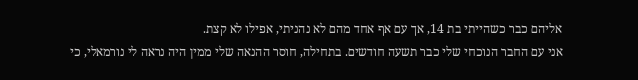אליהם כבר כשהייתי בת 14, אך עם אף אחד מהם לא נהניתי, אפילו לא קצת.
אני עם החבר הנוכחי שלי כבר תשעה חודשים. בתחילה, חוסר ההנאה שלי ממין היה נראה לי נורמאלי, כי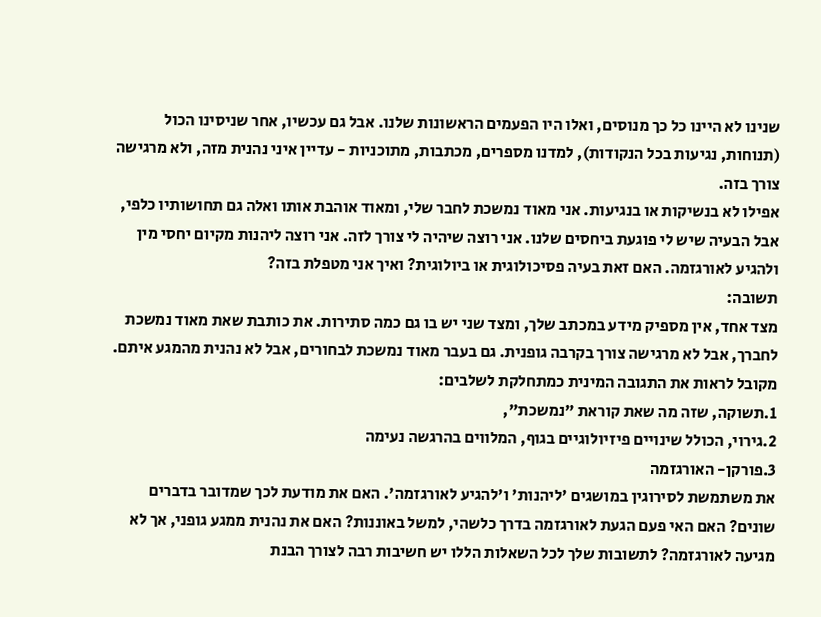שנינו לא היינו כל כך מנוסים, ואלו היו הפעמים הראשונות שלנו. אבל גם עכשיו, אחר שניסינו הכול (תנוחות, נגיעות בכל הנקודות), למדנו מספרים, מכתבות, מתוכניות - עדיין איני נהנית מזה, ולא מרגישה צורך בזה.
אפילו לא בנשיקות או בנגיעות. אני מאוד נמשכת לחבר שלי, ומאוד אוהבת אותו ואלה גם תחושותיו כלפי, אבל הבעיה שיש לי פוגעת ביחסים שלנו. אני רוצה שיהיה לי צורך לזה. אני רוצה ליהנות מקיום יחסי מין ולהגיע לאורגזמה. האם זאת בעיה פסיכולוגית או ביולוגית? ואיך אני מטפלת בזה?
תשובה:
מצד אחד, אין מספיק מידע במכתב שלך, ומצד שני יש בו גם כמה סתירות. את כותבת שאת מאוד נמשכת לחברך, אבל לא מרגישה צורך בקרבה גופנית. גם בעבר מאוד נמשכת לבחורים, אבל לא נהנית מהמגע איתם.
מקובל לראות את התגובה המינית כמתחלקת לשלבים:
1.תשוקה, שזה מה שאת קוראת "נמשכת",
2.גירוי, הכולל שינויים פיזיולוגיים בגוף, המלווים בהרגשה נעימה
3.פורקן- האורגזמה
את משתמשת לסירוגין במושגים 'ליהנות' ו'להגיע לאורגזמה'. האם את מודעת לכך שמדובר בדברים שונים? האם האי פעם הגעת לאורגזמה בדרך כלשהי, למשל באוננות? האם את נהנית ממגע גופני, אך לא מגיעה לאורגזמה? לתשובות שלך לכל השאלות הללו יש חשיבות רבה לצורך הבנת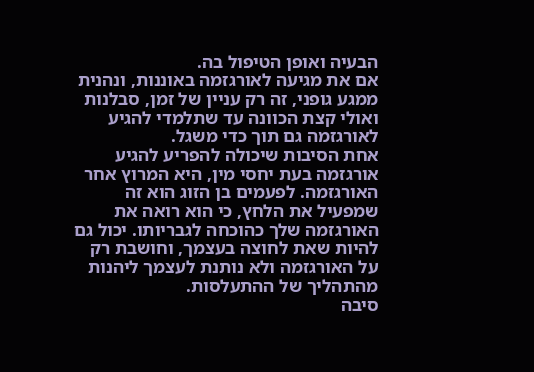הבעיה ואופן הטיפול בה.
אם את מגיעה לאורגזמה באוננות, ונהנית ממגע גופני, זה רק עניין של זמן, סבלנות ואולי קצת הכוונה עד שתלמדי להגיע לאורגזמה גם תוך כדי משגל.
אחת הסיבות שיכולה להפריע להגיע אורגזמה בעת יחסי מין, היא המרוץ אחר האורגזמה. לפעמים בן הזוג הוא זה שמפעיל את הלחץ, כי הוא רואה את האורגזמה שלך כהוכחה לגבריותו. יכול גם להיות שאת לחוצה בעצמך, וחושבת רק על האורגזמה ולא נותנת לעצמך ליהנות מהתהליך של ההתעלסות.
סיבה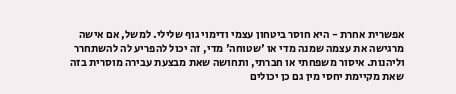אפשרית אחרת - היא חוסר ביטחון עצמי ודימוי גוף שלילי. למשל, אם אישה מרגישה את עצמה שמנה מדי או 'שטוחה' מדי, זה יכול להפריע לה להשתחרר וליהנות. איסור משפחתי או חברתי, ותחושה שאת מבצעת עבירה מוסרית בזה שאת מקיימת יחסי מין גם כן יכולים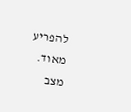להפריע מאוד.
מצב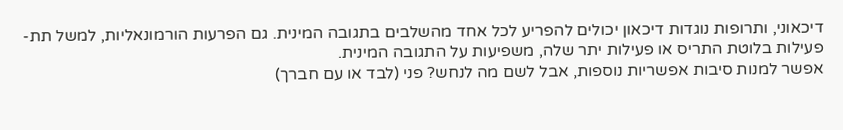דיכאוני, ותרופות נוגדות דיכאון יכולים להפריע לכל אחד מהשלבים בתגובה המינית. גם הפרעות הורמונאליות, למשל תת-פעילות בלוטת התריס או פעילות יתר שלה, משפיעות על התגובה המינית.
אפשר למנות סיבות אפשריות נוספות, אבל לשם מה לנחש? פני (לבד או עם חברך)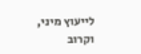לייעוץ מיני, וקרוב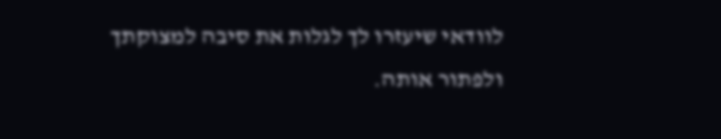לוודאי שיעזרו לך לגלות את סיבה למצוקתך ולפתור אותה.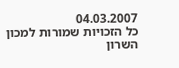04.03.2007
כל הזכויות שמורות למכון השרון